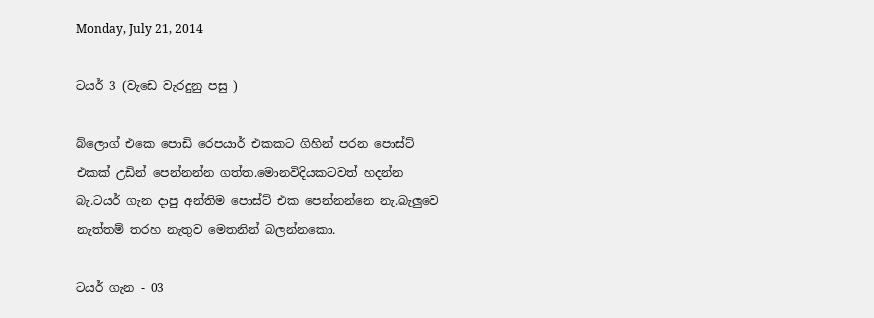Monday, July 21, 2014

ටයර් 3 (වැඩෙ වැරදුනු පසු )

බ්ලොග් එකෙ පොඩි රෙපයාර් එකකට ගිහින් පරන පොස්ට් එකක් උඩින් පෙන්නන්න ගත්ත.මොනවිදියකටවත් හදන්න බැ.ටයර් ගැන දාපු අන්තිම පොස්ට් එක පෙන්නන්නෙ නැ.බැලුවෙ නැත්තම් තරහ නැතුව මෙතනින් බලන්නකො.

ටයර් ගැන - 03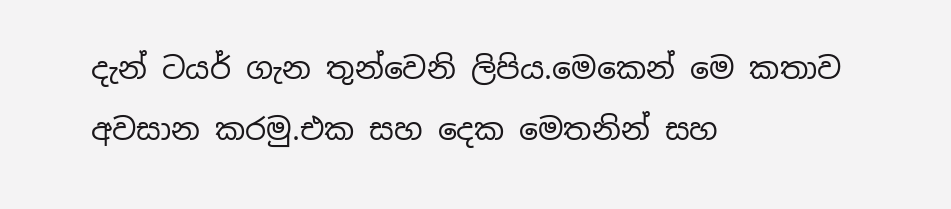දැන් ටයර් ගැන තුන්වෙනි ලිපිය.මෙකෙන් මෙ කතාව අවසාන කරමු.එක සහ දෙක මෙතනින් සහ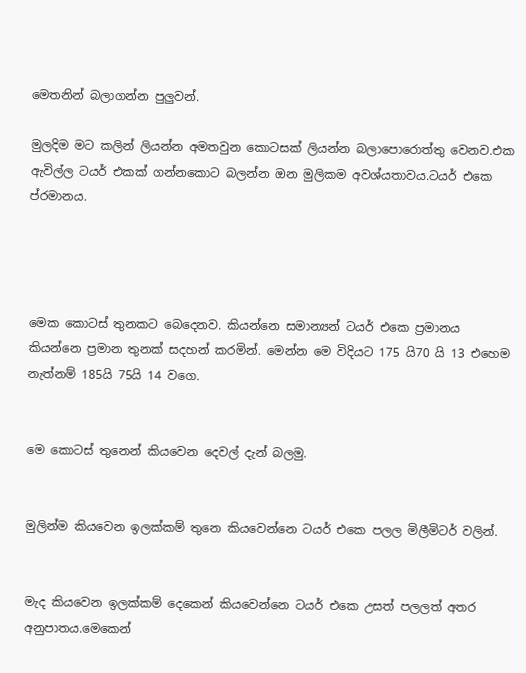මෙතනින් බලාගන්න පුලුවන්.

මුලදිම මට කලින් ලියන්න අමතවුන කොටසක් ලියන්න බලාපොරොත්තු වෙනව.එක ඇවිල්ල ටයර් එකක් ගන්නකොට බලන්න ඔන මුලිකම අවශ්යතාවය.ටයර් එකෙ ප්රමානය.




මෙක කොටස් තුනකට බෙදෙනව. කියන්නෙ සමාන්‍යන් ටයර් එකෙ ප්‍රමානය කියන්නෙ ප්‍රමාන තුනක් සදහන් කරමින්. මෙන්න මෙ විදියට 175 යි70 යි 13 එහෙම නැත්නම් 185යි 75යි 14 වගෙ.


මෙ කොටස් තුනෙන් කියවෙන දෙවල් දැන් බලමු.


මුලින්ම කියවෙන ඉලක්කම් තුනෙ කියවෙන්නෙ ටයර් එකෙ පලල මිලීමිටර් වලින්.


මැද කියවෙන ඉලක්කම් දෙකෙන් කියවෙන්නෙ ටයර් එකෙ උසත් පලලත් අතර අනුපාතය.මෙකෙන්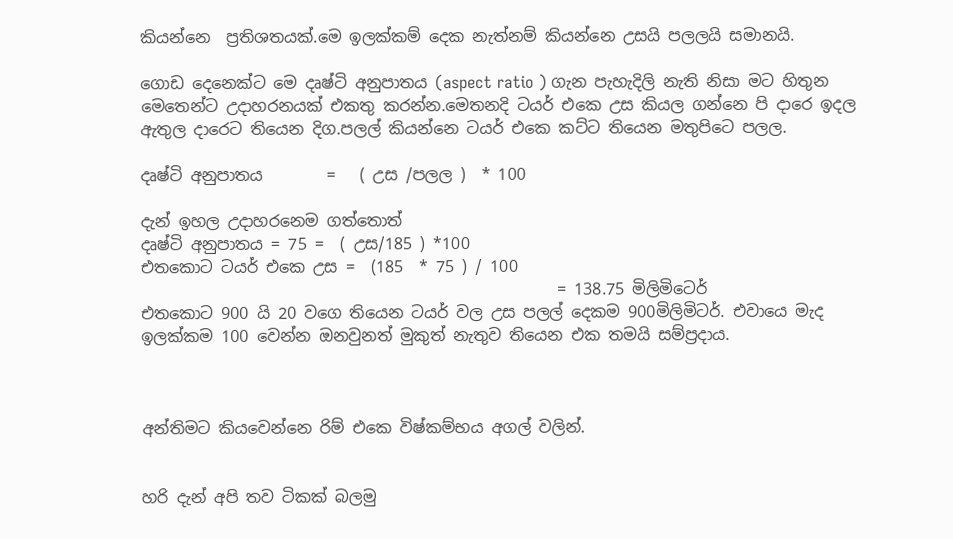කියන්නෙ  ප්‍රතිශතයක්.මෙ ඉලක්කම් දෙක නැත්නම් කියන්නෙ උසයි පලලයි සමානයි.

ගොඩ දෙනෙක්ට මෙ දෘෂ්ටි අනුපාතය (aspect ratio ) ගැන පැහැදිලි නැති නිසා මට හිතුන මෙතෙන්ට උදාහරනයක් එකතු කරන්න.මෙතනදි ටයර් එකෙ උස කියල ගන්නෙ පි දාරෙ ඉදල ඇතුල දාරෙට තියෙන දිග.පලල් කියන්නෙ ටයර් එකෙ කට්ට තියෙන මතුපිටෙ පලල.

දෘෂ්ටි අනුපාතය        =   ( උස /පලල )  * 100

දැන් ඉහල උදාහරනෙම ගත්තොත්
දෘෂ්ටි අනුපාතය = 75 =  ( උස/185 ) *100
එතකොට ටයර් එකෙ උස =  (185  * 75 ) / 100
                                                    = 138.75 මිලිමිටෙර්
එතකොට 900 යි 20 වගෙ තියෙන ටයර් වල උස පලල් දෙකම 900මිලිමිටර්. එවායෙ මැද ඉලක්කම 100 වෙන්න ඔනවුනත් මුකුත් නැතුව තියෙන එක තමයි සම්ප්‍රදාය.



අන්තිමට කියවෙන්නෙ රිම් එකෙ විෂ්කම්භය අගල් වලින්.


හරි දැන් අපි තව ටිකක් බලමු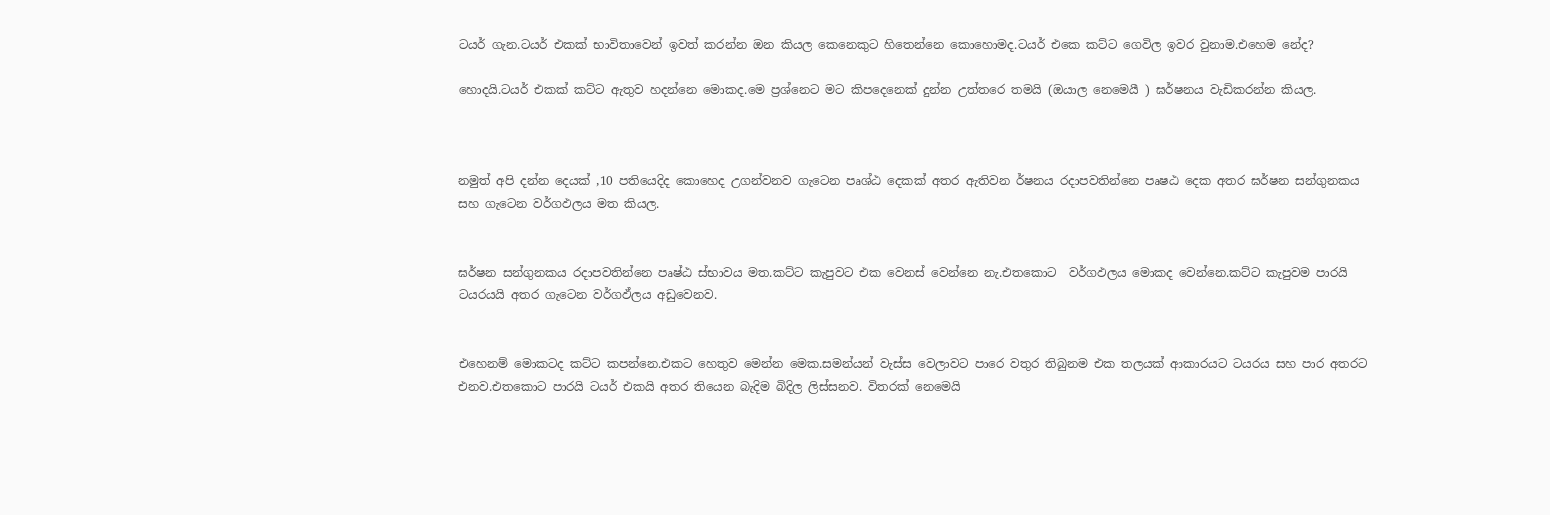ටයර් ගැන.ටයර් එකක් භාවිතාවෙන් ඉවත් කරන්න ඔන කියල කෙනෙකුට හිතෙන්නෙ කොහොමද.ටයර් එකෙ කට්ට ගෙවිල ඉවර වුනාම.එහෙම නේද?

හොදයි.ටයර් එකක් කට්ට ඇතුව හදන්නෙ මොකද.මෙ ප්‍රශ්නෙට මට කිපදෙනෙක් දුන්න උත්තරෙ තමයි (ඔයාල නෙමෙයී ) ඝර්ෂනය වැඩිකරන්න කියල.



නමුත් අපි දන්න දෙයක් ,10 පතියෙදිද කොහෙද උගන්වනව ගැටෙන පෘශ්ඨ දෙකක් අතර ඇතිවන ර්ෂනය රදාපවතින්නෙ පෘෂඨ දෙක අතර ඝර්ෂන සන්ගුනකය සහ ගැටෙන වර්ගඵලය මත කියල.


ඝර්ෂන සන්ගුනකය රදාපවතින්නෙ පෘෂ්ඨ ස්භාවය මත.කට්ට කැපුවට එක වෙනස් වෙන්නෙ නැ.එතකොට  වර්ගඵලය මොකද වෙන්නෙ.කට්ට කැපුවම පාරයි ටයරයයි අතර ගැටෙන වර්ගඵ්ලය අඩුවෙනව.


එහෙනම් මොකටද කට්ට කපන්නෙ.එකට හෙතුව මෙන්න මෙක.සමන්යන් වැස්ස වෙලාවට පාරෙ වතුර තිබුනම එක තලයක් ආකාරයට ටයරය සහ පාර අතරට එනව.එතකොට පාරයි ටයර් එකයි අතර තියෙන බැදිම බිදිල ලිස්සනව. විතරක් නෙමෙයි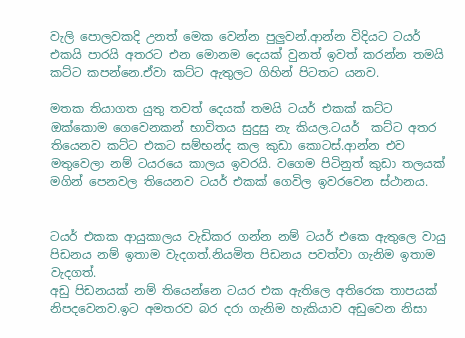වැලි පොලවකදි උනත් මෙක වෙන්න පුලුවන්.ආන්න විදියට ටයර් එකයි පාරයි අතරට එන මොනම දෙයක් වුනත් ඉවත් කරන්න තමයි කට්ට කපන්නෙ.ඒවා කට්ට ඇතුලට ගිහින් පිටතට යනව.

මතක තියාගත යුතු තවත් දෙයක් තමයි ටයර් එකක් කට්ට ඔක්කොම ගෙවෙනකන් භාවිතය සුදුසු නැ කියල.ටයර්  කට්ට අතර තියෙනව කට්ට එකට සම්භන්ද කල කුඩා කොටස්.ආන්න එව මතුවෙලා නම් ටයරයෙ කාලය ඉවරයි. වගෙම පිටිනුත් කුඩා තලයක් මගින් පෙනවල තියෙනව ටයර් එකක් ගෙවිල ඉවරවෙන ස්ථානය.


ටයර් එකක ආයුකාලය වැඩිකර ගන්න නම් ටයර් එකෙ ඇතුලෙ වායු පිඩනය නම් ඉතාම වැදගත්.නියමිත පිඩනය පවත්වා ගැනිම ඉතාම වැදගත්.
අඩු පිඩනයක් නම් තියෙන්නෙ ටයර එක ඇතිලෙ අතිරෙක තාපයක් නිපදවෙනව.ඉට අමතරව බර දරා ගැනිම හැකියාව අඩුවෙන නිසා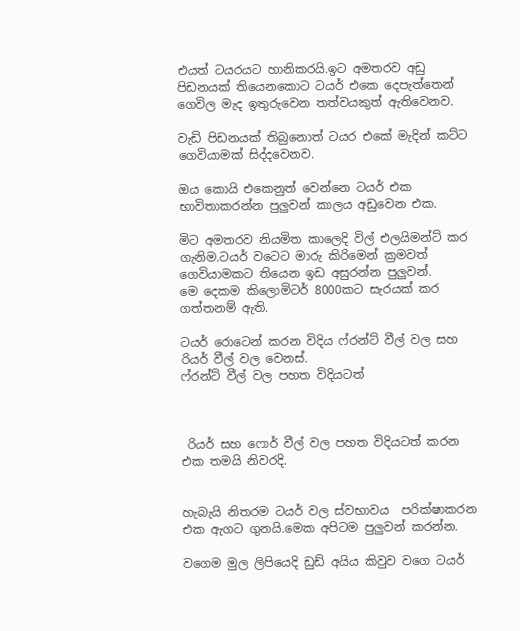එයත් ටයරයට හානිකරයි.ඉට අමතරව අඩු පිඩනයක් තියෙනකොට ටයර් එකෙ දෙපැත්තෙන් ගෙවිල මැද ඉතුරුවෙන තත්වයකුත් ඇතිවෙනව.

වැඩි පිඩනයක් තිබුනොත් ටයර එකේ මැදින් කට්ට ගෙවියාමක් සිද්දවෙනව.

ඔය කොයි එකෙනුත් වෙන්නෙ ටයර් එක භාවිතාකරන්න පුලුවන් කාලය අඩුවෙන එක.

මිට අමතරව නියමිත කාලෙදි විල් එලයිමන්ට් කර ගැනිම.ටයර් වටෙට මාරු කිරිමෙන් ක්‍රමවත් ගෙවියාමකට තියෙන ඉඩ අසුරන්න පුලුවන්.
මෙ දෙකම කිලොමිටර් 8000කට සැරයක් කර ගත්තනම් ඇති.

ටයර් රොටෙන් කරන විදිය ෆ්රන්ට් වීල් වල සහ රියර් වීල් වල වෙනස්.
ෆ්රන්ට් වීල් වල පහත විදියටත්



 රියර් සහ ෆොර් වීල් වල පහත විදියටත් කරන එක තමයි නිවරදි.


හැබැයි නිතරම ටයර් වල ස්වභාවය  පරික්ෂාකරන එක ඇගට ගුනයි.මෙක අපිටම පුලුවන් කරන්න.

වගෙම මුල ලිපියෙදි ඩුඩ් අයිය කිවුව වගෙ ටයර්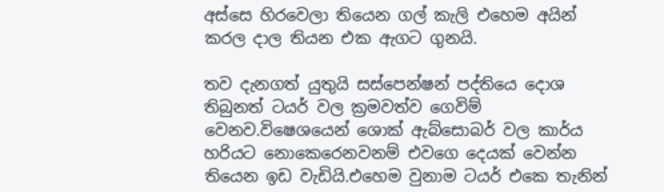අස්සෙ හිරවෙලා තියෙන ගල් කැලි එහෙම අයින් කරල දාල තියන එක ඇගට ගුනයි.

තව දැනගත් යුතුයි සස්පෙන්ෂන් පද්තියෙ දොශ තිබුනත් ටයර් වල ක්‍රමවත්ව ගෙවිම් වෙනව.විෂෙශයෙන් ශොක් ඇබ්සොබර් වල කාර්ය හරියට නොකෙරෙනවනම් එවගෙ දෙයක් වෙන්න තියෙන ඉඩ වැඩියි.එහෙම වුනාම ටයර් එකෙ තැනින්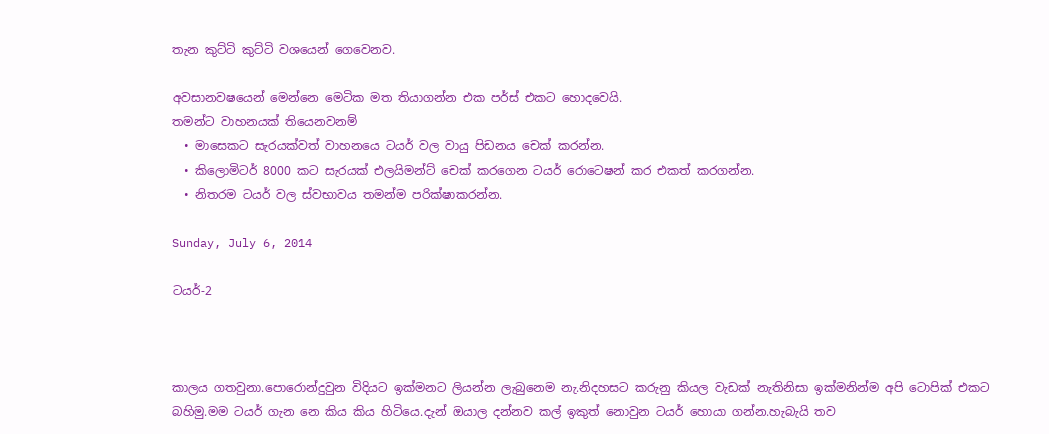තැන කුට්ටි කුට්ටි වශයෙන් ගෙවෙනව.

අවසානවෂයෙන් මෙන්නෙ මෙටික මත තියාගන්න එක පර්ස් එකට හොදවෙයි.
තමන්ට වාහනයක් තියෙනවනම්
  • මාසෙකට සැරයක්වත් වාහනයෙ ටයර් වල වායු පිඩනය චෙක් කරන්න.
  • කිලොමිටර් 8000 කට සැරයක් එලයිමන්ට් චෙක් කරගෙන ටයර් රොටෙෂන් කර එකත් කරගන්න.
  • නිතරම ටයර් වල ස්වභාවය තමන්ම පරික්ෂාකරන්න.

Sunday, July 6, 2014

ටයර්-2



කාලය ගතවුනා.පොරොන්දුවුන විදියට ඉක්මනට ලියන්න ලැබුනෙම නැ.නිදහසට කරුනු කියල වැඩක් නැතිනිසා ඉක්මනින්ම අපි ටොපික් එකට බහිමු.මම ටයර් ගැන නෙ කිය කිය හිටියෙ.දැන් ඔයාල දන්නව කල් ඉකුත් නොවුන ටයර් හොයා ගන්න.හැබැයි තව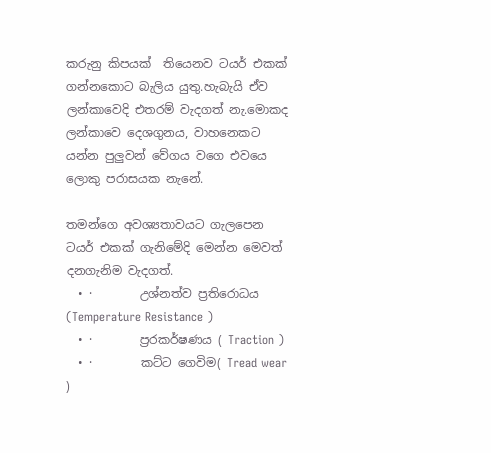කරුනු කිපයක්  තියෙනව ටයර් එකක් ගන්නකොට බැලිය යුතු.හැබැයි ඒව ලන්කාවෙදි එතරම් වැදගත් නැ.මොකද ලන්කාවෙ දෙශගුනය, වාහනෙකට යන්න පුලුවන් වේගය වගෙ එවයෙ ලොකු පරාසයක නැනේ.

තමන්ගෙ අවශ්‍යතාවයට ගැලපෙන ටයර් එකක් ගැනිමේදි මෙන්න මෙවත් දනගැනිම වැදගත්.
  • ·        උශ්නත්ව ප්‍රතිරොධය (Temperature Resistance )
  • ·        ප්‍රරකර්ෂණය ( Traction )
  • ·        කට්ට ගෙවිම( Tread wear )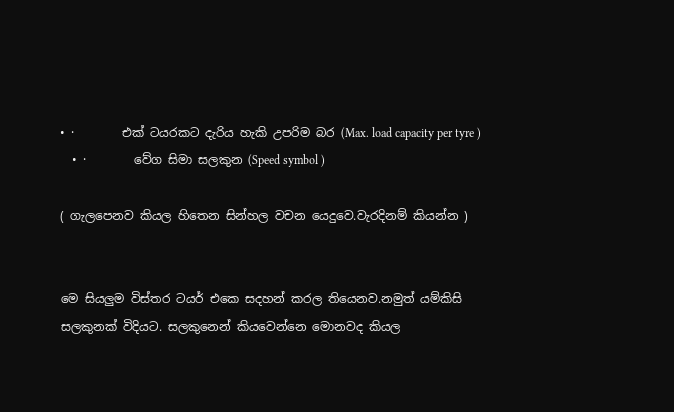• ·        එක් ටයරකට දැරිය හැකි උපරිම බර (Max. load capacity per tyre )
  • ·        වේග සිමා සලකුන (Speed symbol )

( ගැලපෙනව කියල හිතෙන සින්හල වචන යෙදුවෙ.වැරදිනම් කියන්න )


මෙ සියලුම විස්තර ටයර් එකෙ සදහන් කරල තියෙනව.නමුත් යම්කිසි සලකුනක් විදියට. සලකුනෙන් කියවෙන්නෙ මොනවද කියල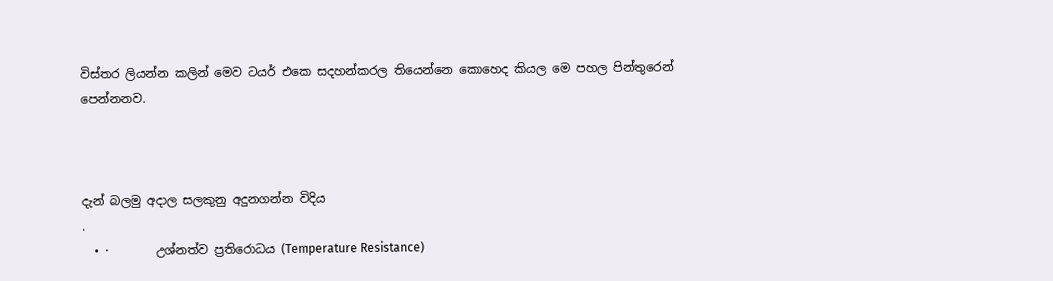විස්තර ලියන්න කලින් මෙව ටයර් එකෙ සදහන්කරල තියෙන්නෙ කොහෙද කියල මෙ පහල පින්තුරෙන් පෙන්නනව.



දැන් බලමු අදාල සලකුනු අදුනගන්න විදිය
.
  • ·        උශ්නත්ව ප්‍රතිරොධය (Temperature Resistance)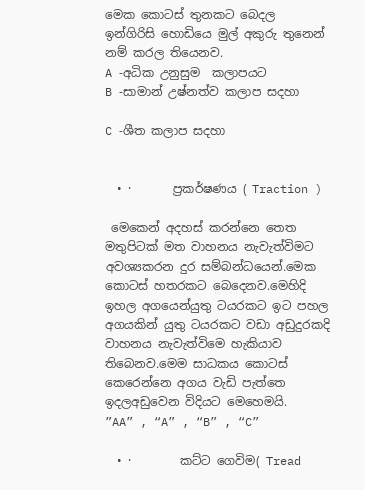මෙක කොටස් තුනකට බෙදල  ඉන්ගිරිසි හොඩියෙ මුල් අකුරු තුනෙන් නම් කරල තියෙනව.
A -අධික උනුසුම  කලාපයට
B -සාමාන් උෂ්නත්ව කලාප සදහා

C -ශීත කලාප සදහා


  • ·       ප්‍රකර්ෂණය ( Traction )

 මෙකෙන් අදහස් කරන්නෙ තෙත මතුපිටක් මත වාහනය නැවැත්විමට අවශ්‍යකරන දුර සම්බන්ධයෙන්.මෙක කොටස් හතරකට බෙදෙනව.මෙහිදි ඉහල අගයෙන්යුතු ටයරකට ඉට පහල අගයකින් යුතු ටයරකට වඩා අඩුදුරකදි වාහනය නැවැත්විමෙ හැකියාව තිබෙනව.මෙම සාධකය කොටස් කෙරෙන්නෙ අගය වැඩි පැත්තෙ ඉදලඅඩුවෙන විදියට මෙහෙමයි.
”AA” , “A” , “B” , “C”

  • ·        කට්ට ගෙවිම( Tread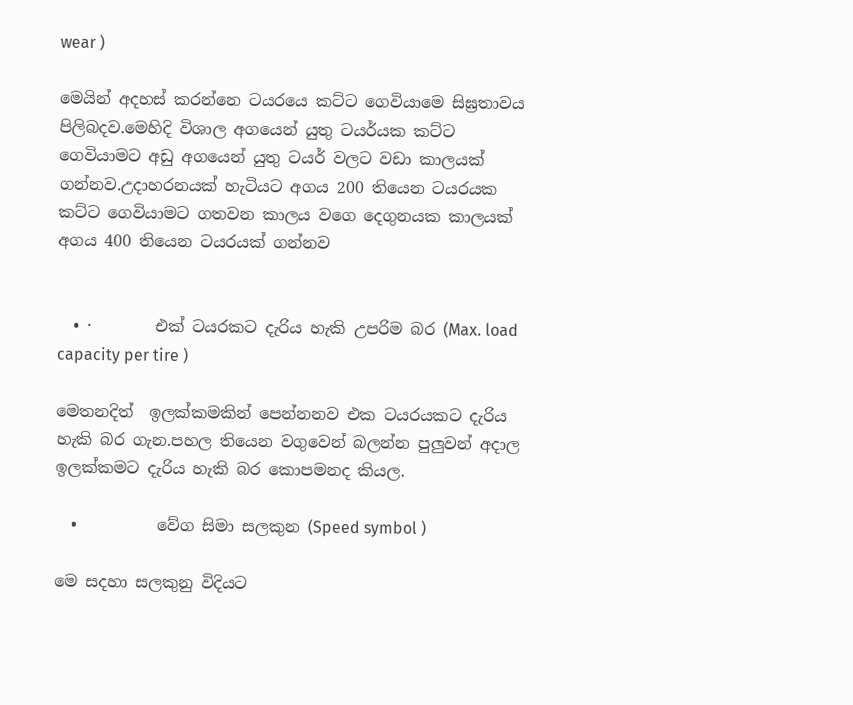wear )

මෙයින් අදහස් කරන්නෙ ටයරයෙ කට්ට ගෙවියාමෙ සිඝ්‍රතාවය පිලිබදව.මෙහිදි විශාල අගයෙන් යුතු ටයර්යක කට්ට ගෙවියාමට අඩු අගයෙන් යුතු ටයර් වලට වඩා කාලයක්  ගන්නව.උදාහරනයක් හැටියට අගය 200 තියෙන ටයරයක කට්ට ගෙවියාමට ගතවන කාලය වගෙ දෙගුනයක කාලයක් අගය 400 තියෙන ටයරයක් ගන්නව


  • ·        එක් ටයරකට දැරිය හැකි උපරිම බර (Max. load capacity per tire )

මෙතනදිත්  ඉලක්කමකින් පෙන්නනව එක ටයරයකට දැරිය හැකි බර ගැන.පහල තියෙන වගුවෙන් බලන්න පුලුවන් අදාල ඉලක්කමට දැරිය හැකි බර කොපමනද කියල.

  •          වේග සිමා සලකුන (Speed symbol )

මෙ සදහා සලකුනු විදියට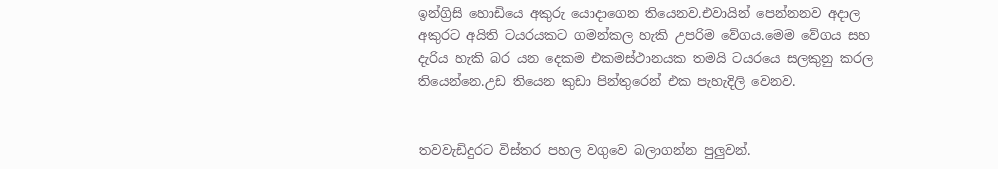ඉන්ග්‍රිසි හොඩියෙ අකුරු යොදාගෙන තියෙනව.එවායින් පෙන්නනව අදාල අකුරට අයිති ටයරයකට ගමන්කල හැකි උපරිම වේගය.මෙම වේගය සහ දැරිය හැකි බර යන දෙකම එකමස්ථානයක තමයි ටයරයෙ සලකුනු කරල තියෙන්නෙ.උඩ තියෙන කුඩා පින්තුරෙන් එක පැහැදිලි වෙනව.


තවවැඩිදුරට විස්තර පහල වගුවෙ බලාගන්න පුලුවන්.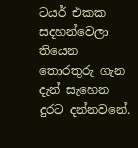ටයර් එකක සදහන්වෙලා තියෙන තොරතුරු ගැන දැන් සැහෙන දුරට දන්නවනේ.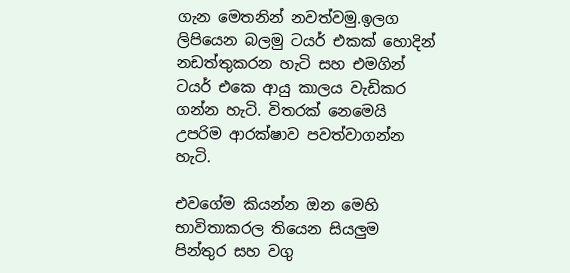ගැන මෙතනින් නවත්වමු.ඉලග ලිපියෙන බලමු ටයර් එකක් හොදින් නඩත්තුකරන හැටි සහ එමගින් ටයර් එකෙ ආයු කාලය වැඩිකර ගන්න හැටි. විතරක් නෙමෙයි උපරිම ආරක්ෂාව පවත්වාගන්න හැටි.

එවගේම කියන්න ඔන මෙහි භාවිතාකරල තියෙන සියලුම පින්තුර සහ වගු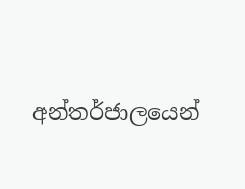අන්තර්ජාලයෙන්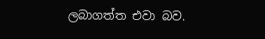ලබාගත්ත එවා බව.